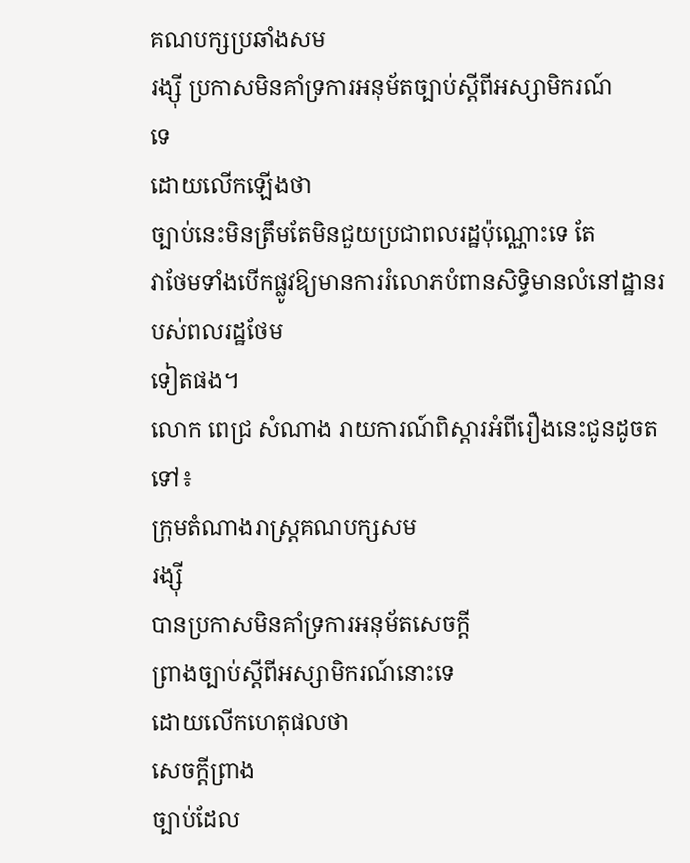គណបក្សប្រឆាំងសម
រង្ស៊ី ប្រកាសមិនគាំទ្រការអនុម័តច្បាប់ស្តីពីអស្សាមិករណ៍
ទេ
ដោយលើកឡើងថា
ច្បាប់នេះមិនត្រឹមតែមិនជួយប្រជាពលរដ្ឋប៉ុណ្ណោះទេ តែ
វាថែមទាំងបើកផ្លូវឱ្យមានការរំលោភបំពានសិទ្ធិមានលំនៅដ្ឋានរបស់ពលរដ្ឋថែម
ទៀតផង។
លោក ពេជ្រ សំណាង រាយការណ៍ពិស្តារអំពីរឿងនេះជូនដូចតទៅ៖
ក្រុមតំណាងរាស្រ្តគណបក្សសម
រង្ស៊ី
បានប្រកាសមិនគាំទ្រការអនុម័តសេចក្តី
ព្រាងច្បាប់ស្តីពីអស្សាមិករណ៍នោះទេ
ដោយលើកហេតុផលថា
សេចក្តីព្រាង
ច្បាប់ដែល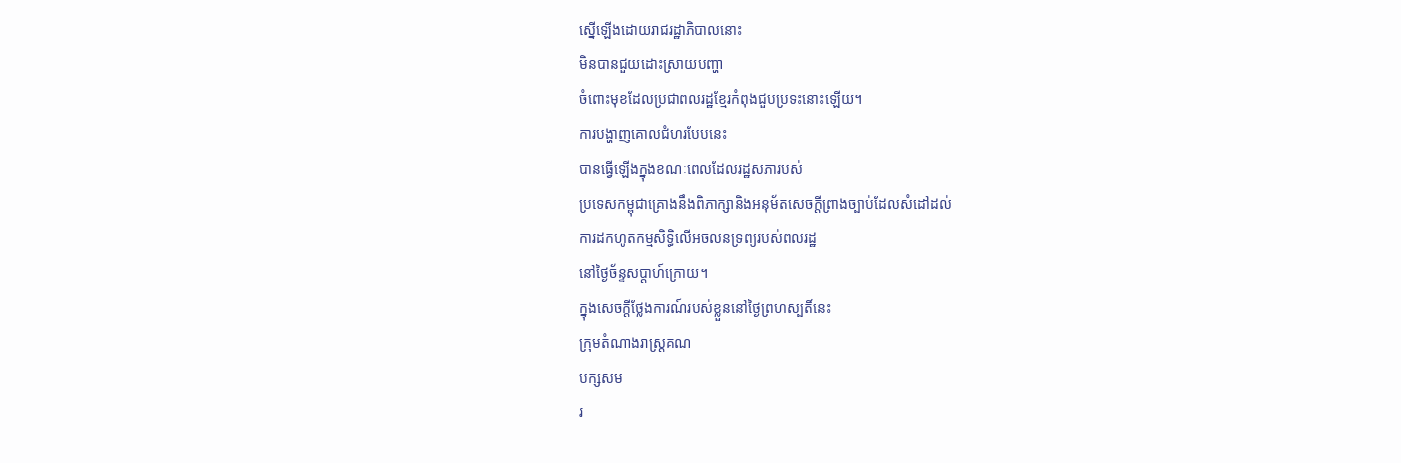ស្នើឡើងដោយរាជរដ្ឋាភិបាលនោះ
មិនបានជួយដោះស្រាយបញ្ហា
ចំពោះមុខដែលប្រជាពលរដ្ឋខ្មែរកំពុងជួបប្រទះនោះឡើយ។
ការបង្ហាញគោលជំហរបែបនេះ
បានធ្វើឡើងក្នុងខណៈពេលដែលរដ្ឋសភារបស់
ប្រទេសកម្ពុជាគ្រោងនឹងពិភាក្សានិងអនុម័តសេចក្តីព្រាងច្បាប់ដែលសំដៅដល់
ការដកហូតកម្មសិទ្ធិលើអចលនទ្រព្យរបស់ពលរដ្ឋ
នៅថ្ងៃច័ន្ទសប្តាហ៍ក្រោយ។
ក្នុងសេចក្តីថ្លែងការណ៍របស់ខ្លួននៅថ្ងៃព្រហស្បតិ៍នេះ
ក្រុមតំណាងរាស្រ្តគណ
បក្សសម
រ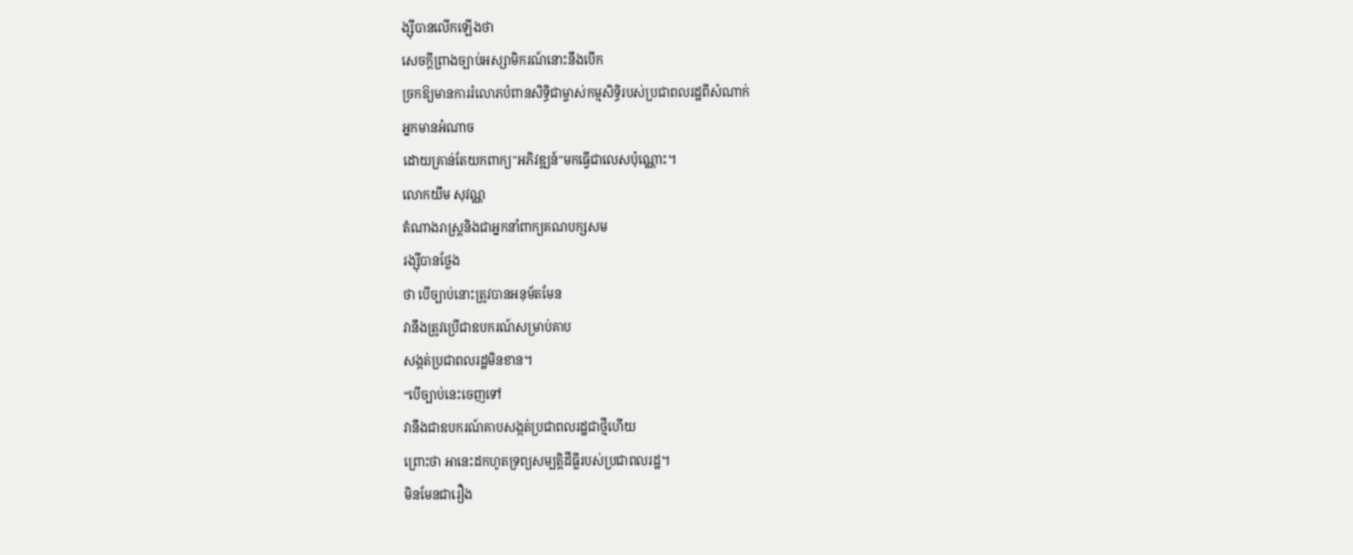ង្ស៊ីបានលើកឡើងថា
សេចក្តីព្រាងច្បាប់អស្សាមិករណ៍នោះនឹងបើក
ច្រកឱ្យមានការរំលោភបំពានសិទ្ធិជាម្ចាស់កម្មសិទ្ធិរបស់ប្រជាពលរដ្ឋពីសំណាក់
អ្នកមានអំណាច
ដោយគ្រាន់តែយកពាក្យ"អភិវឌ្ឍន៍"មកធ្វើជាលេសប៉ុណ្ណោះ។
លោកយឹម សុវណ្ណ
តំណាងរាស្រ្តនិងជាអ្នកនាំពាក្យគណបក្សសម
រង្ស៊ីបានថ្លែង
ថា បើច្បាប់នោះត្រូវបានអនុម័តមែន
វានឹងត្រូវប្រើជាឧបករណ៍សម្រាប់គាប
សង្កត់ប្រជាពលរដ្ឋមិនខាន។
“បើច្បាប់នេះចេញទៅ
វានឹងជាឧបករណ៍គាបសង្កត់ប្រជាពលរដ្ឋជាថ្មីហើយ
ព្រោះថា អានេះដកហូតទ្រព្យសម្បត្តិដីធ្លីរបស់ប្រជាពលរដ្ឋ។
មិនមែនជារឿង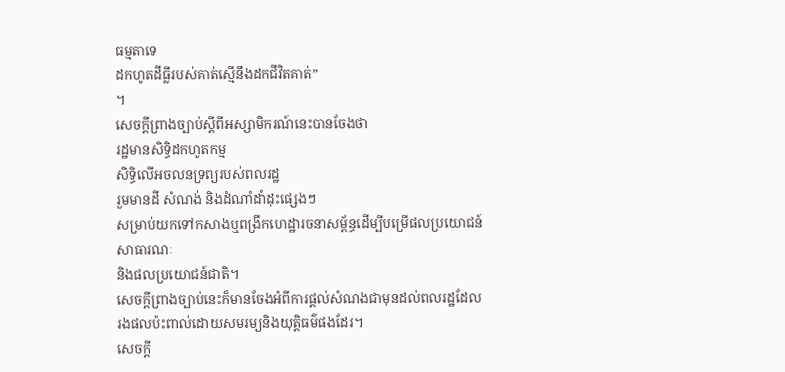ធម្មតាទេ
ដកហូតដីធ្លីរបស់គាត់ស្មើនឹងដកជីវិតគាត់”
។
សេចក្តីព្រាងច្បាប់ស្តីពីអស្សាមិករណ៍នេះបានចែងថា
រដ្ឋមានសិទ្ធិដកហូតកម្ម
សិទ្ធិលើអចលនទ្រព្យរបស់ពលរដ្ឋ
រួមមានដី សំណង់ និងដំណាំដាំដុះផ្សេងៗ
សម្រាប់យកទៅកសាងឬពង្រីកហេដ្ឋារចនាសម្ព័ន្ធដើម្បីបម្រើផលប្រយោជន៍
សាធារណៈ
និងផលប្រយោជន៍ជាតិ។
សេចក្តីព្រាងច្បាប់នេះក៏មានចែងអំពីការផ្តល់សំណងជាមុនដល់ពលរដ្ឋដែល
រងផលប៉ះពាល់ដោយសមរម្យនិងយុត្តិធម៌ផងដែរ។
សេចក្តី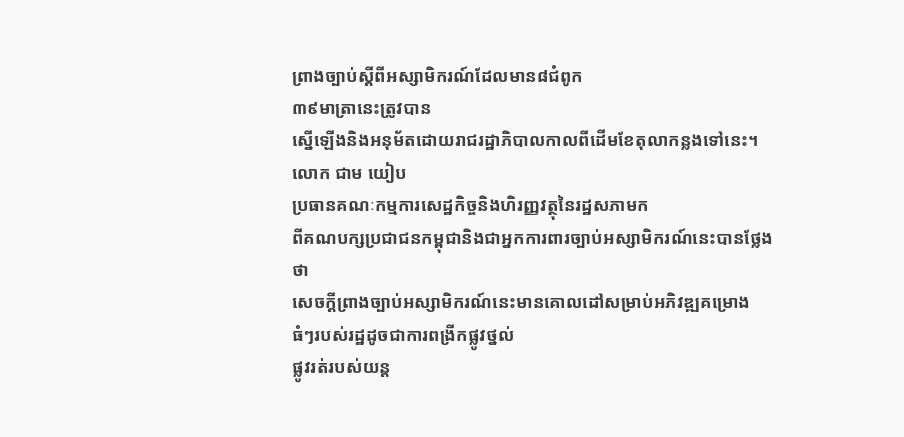ព្រាងច្បាប់ស្តីពីអស្សាមិករណ៍ដែលមាន៨ជំពូក
៣៩មាត្រានេះត្រូវបាន
ស្នើឡើងនិងអនុម័តដោយរាជរដ្ឋាភិបាលកាលពីដើមខែតុលាកន្លងទៅនេះ។
លោក ជាម យៀប
ប្រធានគណៈកម្មការសេដ្ឋកិច្ចនិងហិរញ្ញវត្ថុនៃរដ្ឋសភាមក
ពីគណបក្សប្រជាជនកម្ពុជានិងជាអ្នកការពារច្បាប់អស្សាមិករណ៍នេះបានថ្លែង
ថា
សេចក្តីព្រាងច្បាប់អស្សាមិករណ៍នេះមានគោលដៅសម្រាប់អភិវឌ្ឍគម្រោង
ធំៗរបស់រដ្ឋដូចជាការពង្រីកផ្លូវថ្នល់
ផ្លូវរត់របស់យន្ត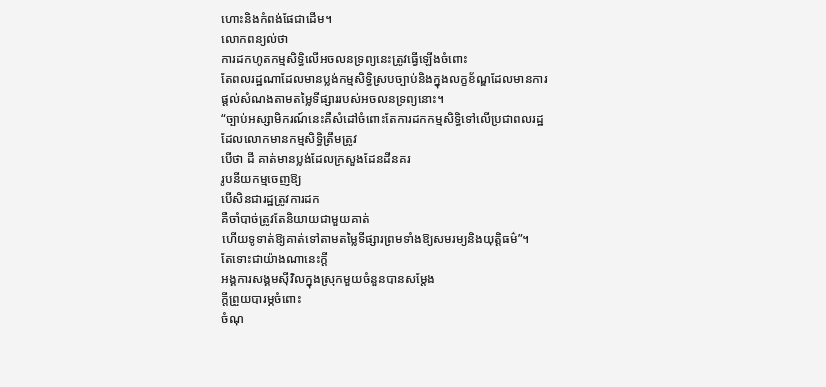ហោះនិងកំពង់ផែជាដើម។
លោកពន្យល់ថា
ការដកហូតកម្មសិទ្ធិលើអចលនទ្រព្យនេះត្រូវធ្វើឡើងចំពោះ
តែពលរដ្ឋណាដែលមានប្លង់កម្មសិទ្ធិស្របច្បាប់និងក្នុងលក្ខខ័ណ្ឌដែលមានការ
ផ្តល់សំណងតាមតម្លៃទីផ្សាររបស់អចលនទ្រព្យនោះ។
“ច្បាប់អស្សាមិករណ៍នេះគឺសំដៅចំពោះតែការដកកម្មសិទ្ធិទៅលើប្រជាពលរដ្ឋ
ដែលលោកមានកម្មសិទ្ធិត្រឹមត្រូវ
បើថា ដី គាត់មានប្លង់ដែលក្រសួងដែនដីនគរ
រូបនីយកម្មចេញឱ្យ
បើសិនជារដ្ឋត្រូវការដក
គឺចាំបាច់ត្រូវតែនិយាយជាមួយគាត់
ហើយទូទាត់ឱ្យគាត់ទៅតាមតម្លៃទីផ្សារព្រមទាំងឱ្យសមរម្យនិងយុត្តិធម៌”។
តែទោះជាយ៉ាងណានេះក្តី
អង្គការសង្គមស៊ីវិលក្នុងស្រុកមួយចំនួនបានសម្តែង
ក្តីព្រួយបារម្ភចំពោះ
ចំណុ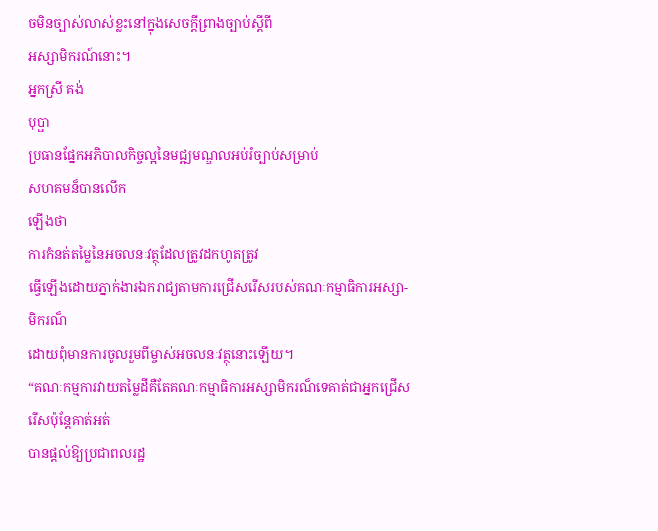ចមិនច្បាស់លាស់ខ្លះនៅក្នុងសេចក្តីព្រាងច្បាប់ស្តីពី
អស្សាមិករណ៍នោះ។
អ្នកស្រី គង់
បុប្ផា
ប្រធានផ្នែកអភិបាលកិច្ចល្អនៃមជ្ឍមណ្ឌលអប់រំច្បាប់សម្រាប់
សហគមន៏បានលើក
ឡើងថា
ការកំនត់តម្លៃនៃអចលនៈវត្ថុដែលត្រូវដកហូតត្រូវ
ធ្វើឡើងដោយភ្នាក់ងារឯករាជ្យតាមការជ្រើសរើសរបស់គណៈកម្មាធិការអស្សា-
មិករណ៏
ដោយពុំមានការចូលរួមពីម្ចាស់អចលនៈវត្ថុនោះឡើយ។
“គណៈកម្មការវាយតម្លៃដីគឺតែគណៈកម្មាធិការអស្សាមិករណ៏ទេគាត់ជាអ្នកជ្រើស
រើសប៉ុន្តែគាត់អត់
បានផ្តល់ឱ្យប្រជាពលរដ្ឋ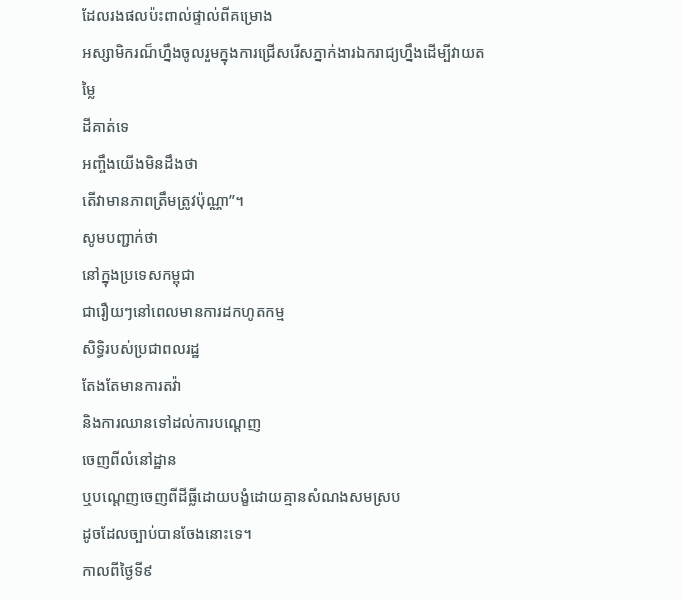ដែលរងផលប៉ះពាល់ផ្ទាល់ពីគម្រោង
អស្សាមិករណ៏ហ្នឹងចូលរួមក្នុងការជ្រើសរើសភ្នាក់ងារឯករាជ្យហ្នឹងដើម្បីវាយតម្លៃ
ដីគាត់ទេ
អញ្ចឹងយើងមិនដឹងថា
តើវាមានភាពត្រឹមត្រូវប៉ុណ្ណា”។
សូមបញ្ជាក់ថា
នៅក្នុងប្រទេសកម្ពុជា
ជារឿយៗនៅពេលមានការដកហូតកម្ម
សិទ្ធិរបស់ប្រជាពលរដ្ឋ
តែងតែមានការតវ៉ា
និងការឈានទៅដល់ការបណ្តេញ
ចេញពីលំនៅដ្ឋាន
ឬបណ្តេញចេញពីដីធ្លីដោយបង្ខំដោយគ្មានសំណងសមស្រប
ដូចដែលច្បាប់បានចែងនោះទេ។
កាលពីថ្ងៃទី៩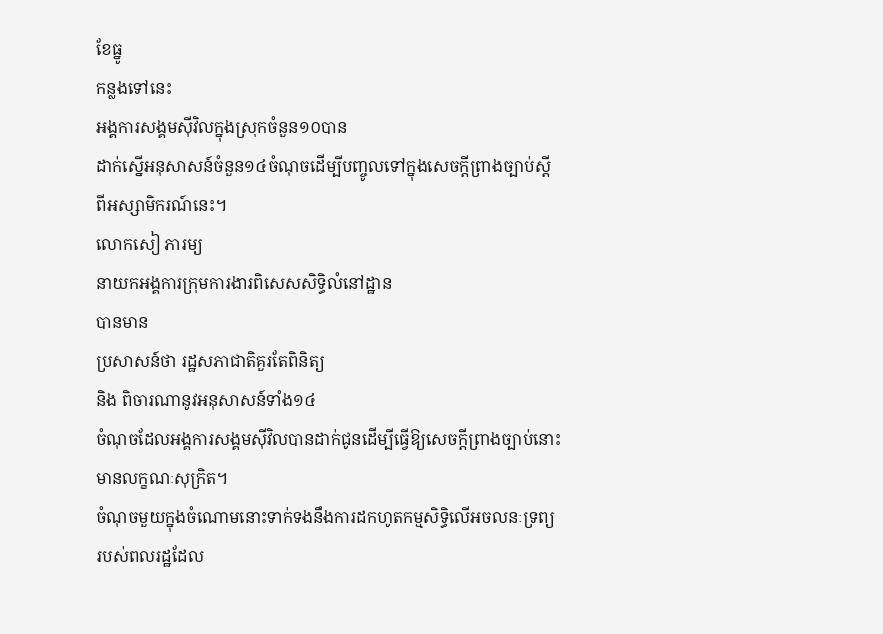ខែធ្នូ
កន្លងទៅនេះ
អង្គការសង្គមស៊ីវិលក្នុងស្រុកចំនួន១០បាន
ដាក់ស្នើអនុសាសន៍ចំនួន១៤ចំណុចដើម្បីបញ្ចូលទៅក្នុងសេចក្តីព្រាងច្បាប់ស្តី
ពីអស្សាមិករណ៍នេះ។
លោកសៀ ភារម្យ
នាយកអង្គការក្រុមការងារពិសេសសិទ្ធិលំនៅដ្ឋាន
បានមាន
ប្រសាសន៍ថា រដ្ឋសភាជាតិគួរតែពិនិត្យ
និង ពិចារណានូវអនុសាសន៍ទាំង១៤
ចំណុចដែលអង្គការសង្គមស៊ីវិលបានដាក់ជូនដើម្បីធ្វើឱ្យសេចក្តីព្រាងច្បាប់នោះ
មានលក្ខណៈសុក្រិត។
ចំណុចមួយក្នុងចំណោមនោះទាក់ទងនឹងការដកហូតកម្មសិទ្ធិលើអចលនៈទ្រព្យ
របស់ពលរដ្ឋដែល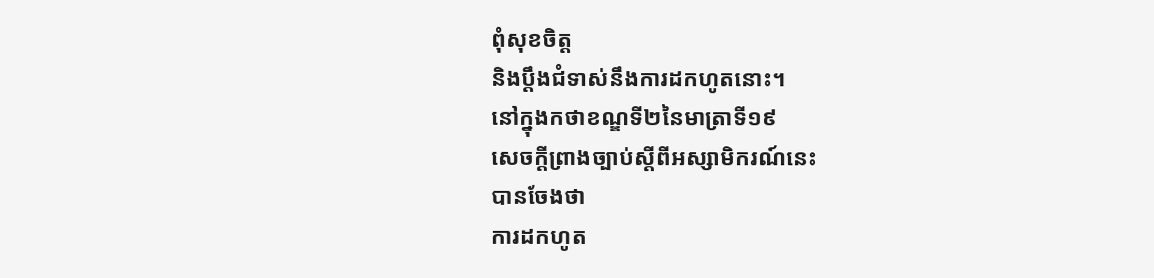ពុំសុខចិត្ត
និងប្តឹងជំទាស់នឹងការដកហូតនោះ។
នៅក្នុងកថាខណ្ឌទី២នៃមាត្រាទី១៩
សេចក្តីព្រាងច្បាប់ស្តីពីអស្សាមិករណ៍នេះ
បានចែងថា
ការដកហូត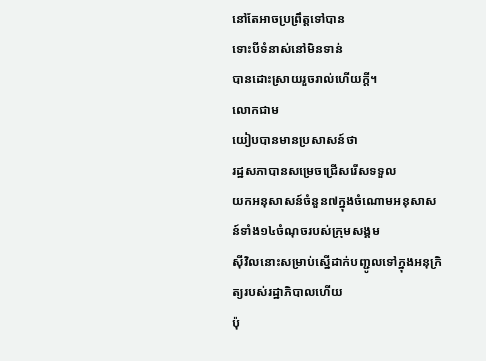នៅតែអាចប្រព្រឹត្តទៅបាន
ទោះបីទំនាស់នៅមិនទាន់
បានដោះស្រាយរួចរាល់ហើយក្តី។
លោកជាម
យៀបបានមានប្រសាសន៍ថា
រដ្ឋសភាបានសម្រេចជ្រើសរើសទទួល
យកអនុសាសន៍ចំនួន៧ក្នុងចំណោមអនុសាសន៍ទាំង១៤ចំណុចរបស់ក្រុមសង្គម
ស៊ីវិលនោះសម្រាប់ស្នើដាក់បញ្ជូលទៅក្នុងអនុក្រិត្យរបស់រដ្ឋាភិបាលហើយ
ប៉ុ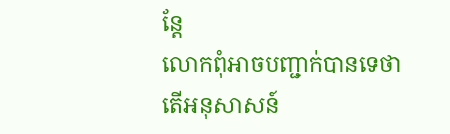ន្តែ
លោកពុំអាចបញ្ជាក់បានទេថា
តើអនុសាសន៍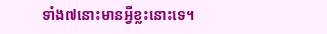ទាំង៧នោះមានអ្វីខ្លះនោះទេ។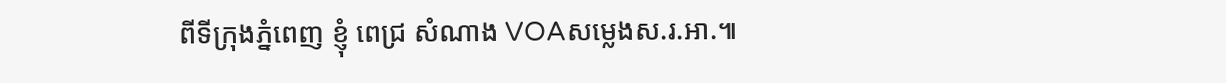ពីទីក្រុងភ្នំពេញ ខ្ញុំ ពេជ្រ សំណាង VOAសម្លេងស.រ.អា.៕